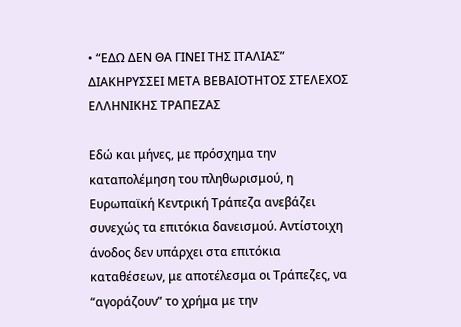• “ΕΔΩ ΔΕΝ ΘΑ ΓΙΝΕΙ ΤΗΣ ΙΤΑΛΙΑΣ” ΔΙΑΚΗΡΥΣΣΕΙ ΜΕΤΑ ΒΕΒΑΙΟΤΗΤΟΣ ΣΤΕΛΕΧΟΣ ΕΛΛΗΝΙΚΗΣ ΤΡΑΠΕΖΑΣ

Εδώ και μήνες, με πρόσχημα την καταπολέμηση του πληθωρισμού, η Ευρωπαϊκή Κεντρική Τράπεζα ανεβάζει συνεχώς τα επιτόκια δανεισμού. Αντίστοιχη άνοδος δεν υπάρχει στα επιτόκια καταθέσεων, με αποτέλεσμα οι Τράπεζες, να “αγοράζουν” το χρήμα με την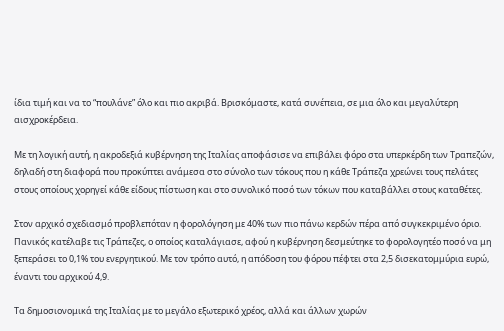ίδια τιμή και να το “πουλάνε” όλο και πιο ακριβά. Βρισκόμαστε, κατά συνέπεια, σε μια όλο και μεγαλύτερη αισχροκέρδεια.

Με τη λογική αυτή, η ακροδεξιά κυβέρνηση της Ιταλίας αποφάσισε να επιβάλει φόρο στα υπερκέρδη των Τραπεζών, δηλαδή στη διαφορά που προκύπτει ανάμεσα στο σύνολο των τόκους που η κάθε Τράπεζα χρεώνει τους πελάτες στους οποίους χορηγεί κάθε είδους πίστωση και στο συνολικό ποσό των τόκων που καταβάλλει στους καταθέτες.

Στον αρχικό σχεδιασμό προβλεπόταν η φορολόγηση με 40% των πιο πάνω κερδών πέρα από συγκεκριμένο όριο. Πανικός κατέλαβε τις Τράπεζες, ο οποίος καταλάγιασε, αφού η κυβέρνηση δεσμεύτηκε το φορολογητέο ποσό να μη ξεπεράσει το 0,1% του ενεργητικού. Με τον τρόπο αυτό, η απόδοση του φόρου πέφτει στα 2,5 δισεκατομμύρια ευρώ, έναντι του αρχικού 4,9.

Τα δημοσιονομικά της Ιταλίας με το μεγάλο εξωτερικό χρέος, αλλά και άλλων χωρών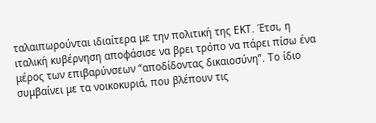ταλαιπωρούνται ιδιαίτερα με την πολιτική της ΕΚΤ. Έτσι, η ιταλική κυβέρνηση αποφάσισε να βρει τρόπο να πάρει πίσω ένα μέρος των επιβαρύνσεων “αποδίδοντας δικαιοσύνη”. Το ίδιο συμβαίνει με τα νοικοκυριά, που βλέπουν τις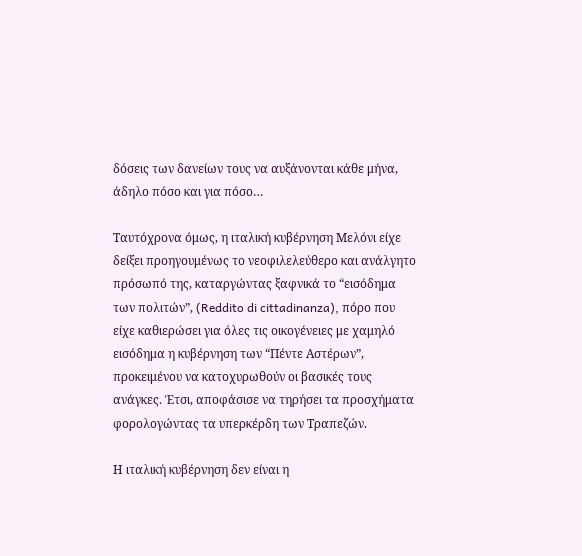δόσεις των δανείων τους να αυξάνονται κάθε μήνα, άδηλο πόσο και για πόσο…

Ταυτόχρονα όμως, η ιταλική κυβέρνηση Μελόνι είχε δείξει προηγουμένως το νεοφιλελεύθερο και ανάλγητο πρόσωπό της, καταργώντας ξαφνικά το “εισόδημα των πολιτών”, (Reddito di cittadinanza), πόρο που είχε καθιερώσει για όλες τις οικογένειες με χαμηλό εισόδημα η κυβέρνηση των “Πέντε Αστέρων”, προκειμένου να κατοχυρωθούν οι βασικές τους ανάγκες. Έτσι, αποφάσισε να τηρήσει τα προσχήματα φορολογώντας τα υπερκέρδη των Τραπεζών.

Η ιταλική κυβέρνηση δεν είναι η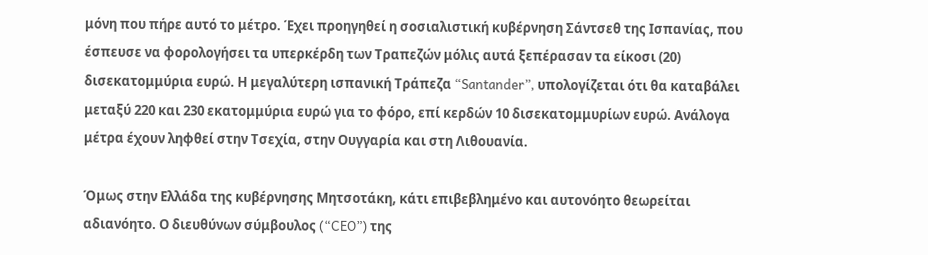μόνη που πήρε αυτό το μέτρο. Έχει προηγηθεί η σοσιαλιστική κυβέρνηση Σάντσεθ της Ισπανίας, που έσπευσε να φορολογήσει τα υπερκέρδη των Τραπεζών μόλις αυτά ξεπέρασαν τα είκοσι (20) δισεκατομμύρια ευρώ. Η μεγαλύτερη ισπανική Τράπεζα “Santander”, υπολογίζεται ότι θα καταβάλει μεταξύ 220 και 230 εκατομμύρια ευρώ για το φόρο, επί κερδών 10 δισεκατομμυρίων ευρώ. Ανάλογα μέτρα έχουν ληφθεί στην Τσεχία, στην Ουγγαρία και στη Λιθουανία.

Όμως στην Ελλάδα της κυβέρνησης Μητσοτάκη, κάτι επιβεβλημένο και αυτονόητο θεωρείται αδιανόητο. Ο διευθύνων σύμβουλος (“CEO”) της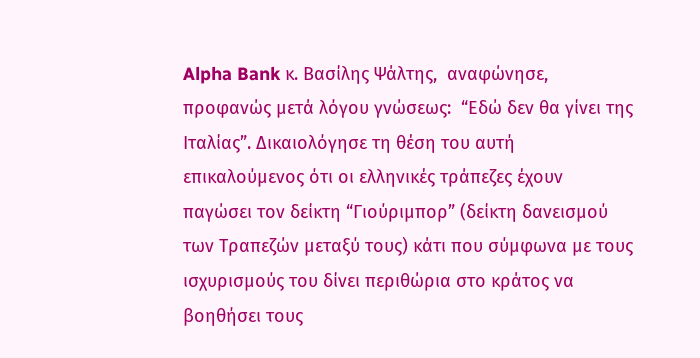Alpha Bank κ. Βασίλης Ψάλτης,  αναφώνησε, προφανώς μετά λόγου γνώσεως:  “Εδώ δεν θα γίνει της Ιταλίας”. Δικαιολόγησε τη θέση του αυτή επικαλούμενος ότι οι ελληνικές τράπεζες έχουν παγώσει τον δείκτη “Γιούριμπορ” (δείκτη δανεισμού των Τραπεζών μεταξύ τους) κάτι που σύμφωνα με τους ισχυρισμούς του δίνει περιθώρια στο κράτος να βοηθήσει τους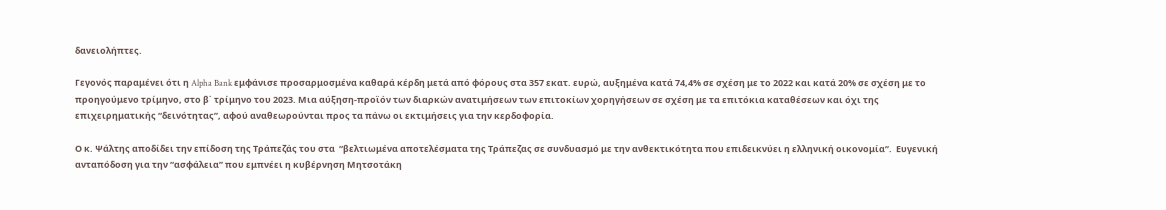δανειολήπτες.

Γεγονός παραμένει ότι η Alpha Bank εμφάνισε προσαρμοσμένα καθαρά κέρδη μετά από φόρους στα 357 εκατ. ευρώ, αυξημένα κατά 74,4% σε σχέση με το 2022 και κατά 20% σε σχέση με το προηγούμενο τρίμηνο, στο β΄ τρίμηνο του 2023. Μια αύξηση-προϊόν των διαρκών ανατιμήσεων των επιτοκίων χορηγήσεων σε σχέση με τα επιτόκια καταθέσεων και όχι της επιχειρηματικής “δεινότητας”, αφού αναθεωρούνται προς τα πάνω οι εκτιμήσεις για την κερδοφορία.

Ο κ. Ψάλτης αποδίδει την επίδοση της Τράπεζάς του στα  “βελτιωμένα αποτελέσματα της Τράπεζας σε συνδυασμό με την ανθεκτικότητα που επιδεικνύει η ελληνική οικονομία”.  Ευγενική ανταπόδοση για την “ασφάλεια” που εμπνέει η κυβέρνηση Μητσοτάκη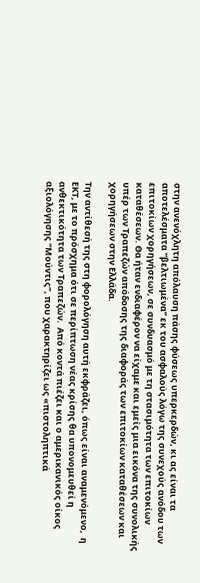στην ανενόχλητη απόλαυση πάσης φύσεως υπερκερδών, κι ας είναι τα αποτελέσματα “βελτιωμένα” εκ του ασφαλούς λόγω της συνεχούς ανόδου των επιτοκίων χορηγήσεων, σε συνδυασμό με τη στασιμότητα των επιτοκίων καταθέσεων. Θα ήταν ενδιαφέρον να είχαμε και εμείς μια εικόνα της συνολικής υπέρ των Τραπεζών απόδοσης της διαφοράς των επιτοκίων καταθέσεων και χορηγήσεων στην Ελλάδα.

Την αντίθεσή της στη φορολόγηση αυτή εκφράζει, όπως είναι αναμενόμενο,  η ΕΚΤ, με το πρόσχημα ότι σε περίπτωση νέας κρίσης θα υπονομευθεί η ανθεκτικότητα των Τραπεζών.  Από κοντά πιέζει και ο αμερικανικός οίκος αξιολόγησης “Μούντις”, που χαρακτηρίζει ως «πιστοληπτικά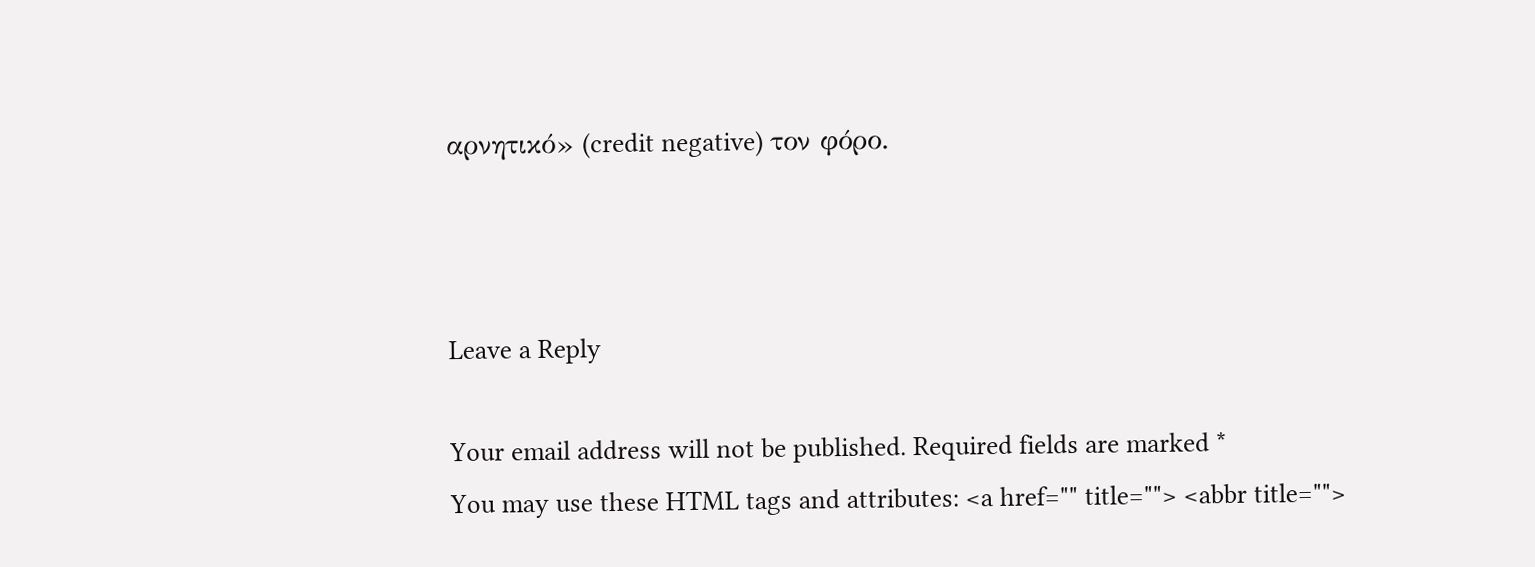αρνητικό» (credit negative) τον φόρο.



Leave a Reply

Your email address will not be published. Required fields are marked *
You may use these HTML tags and attributes: <a href="" title=""> <abbr title="">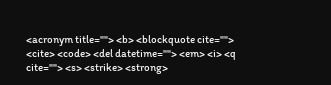<acronym title=""> <b> <blockquote cite=""> <cite> <code> <del datetime=""> <em> <i> <q cite=""> <s> <strike> <strong>